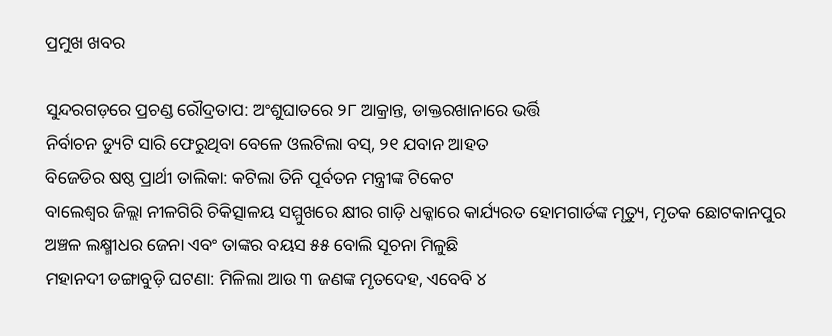ପ୍ରମୁଖ ଖବର

ସୁନ୍ଦରଗଡ଼ରେ ପ୍ରଚଣ୍ଡ ରୌଦ୍ରତାପ: ଅଂଶୁଘାତରେ ୨୮ ଆକ୍ରାନ୍ତ, ଡାକ୍ତରଖାନାରେ ଭର୍ତ୍ତି
ନିର୍ବାଚନ ଡ୍ୟୁଟି ସାରି ଫେରୁଥିବା ବେଳେ ଓଲଟିଲା ବସ୍‌, ୨୧ ଯବାନ ଆହତ
ବିଜେଡିର ଷଷ୍ଠ ପ୍ରାର୍ଥୀ ତାଲିକା: କଟିଲା ତିନି ପୂର୍ବତନ ମନ୍ତ୍ରୀଙ୍କ ଟିକେଟ
ବାଲେଶ୍ବର ଜିଲ୍ଲା ନୀଳଗିରି ଚିକିତ୍ସାଳୟ ସମ୍ମୁଖରେ କ୍ଷୀର ଗାଡ଼ି ଧକ୍କାରେ କାର୍ଯ୍ୟରତ ହୋମଗାର୍ଡଙ୍କ ମୃତ୍ୟୁ, ମୃତକ ଛୋଟକାନପୁର ଅଞ୍ଚଳ ଲକ୍ଷ୍ମୀଧର ଜେନା ଏବଂ ତାଙ୍କର ବୟସ ୫୫ ବୋଲି ସୂଚନା ମିଳୁଛି
ମହାନଦୀ ଡଙ୍ଗାବୁଡ଼ି ଘଟଣା: ମିଳିଲା ଆଉ ୩ ଜଣଙ୍କ ମୃତଦେହ, ଏବେବି ୪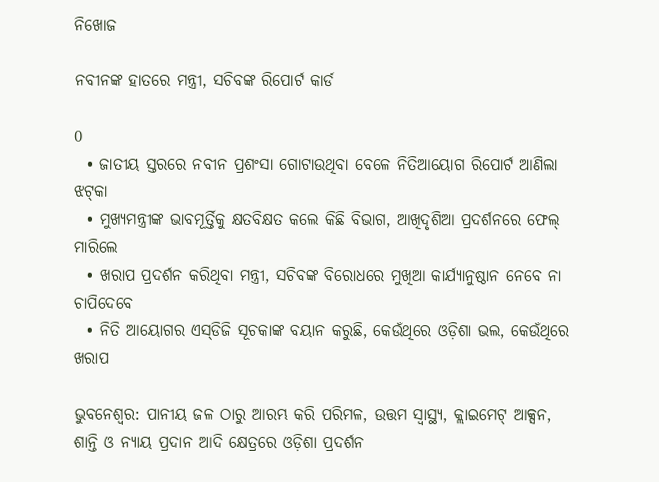ନିଖୋଜ

ନବୀନଙ୍କ ହାତରେ ମନ୍ତ୍ରୀ, ସଚିବଙ୍କ ରିପୋର୍ଟ କାର୍ଡ

0
  • ଜାତୀୟ ସ୍ତରରେ ନବୀନ ପ୍ରଶଂସା ଗୋଟାଉଥିବା ବେଳେ ନିତିଆୟୋଗ ରିପୋର୍ଟ ଆଣିଲା ଝଟ୍‌କା
  • ମୁଖ୍ୟମନ୍ତ୍ରୀଙ୍କ ଭାବମୂର୍ତ୍ତିକୁ କ୍ଷତବିକ୍ଷତ କଲେ କିଛି ବିଭାଗ, ଆଖିଦୃଶିଆ ପ୍ରଦର୍ଶନରେ ଫେଲ୍‌ ମାରିଲେ
  • ଖରାପ ପ୍ରଦର୍ଶନ କରିଥିବା ମନ୍ତ୍ରୀ, ସଚିବଙ୍କ ବିରୋଧରେ ମୁଖିଆ କାର୍ଯ୍ୟାନୁଷ୍ଠାନ ନେବେ ନା ଚାପିଦେବେ
  • ନିତି ଆୟୋଗର ଏସ୍‌ଡିଜି ସୂଚକାଙ୍କ ବୟାନ କରୁଛି, କେଉଁଥିରେ ଓଡ଼ିଶା ଭଲ, କେଉଁଥିରେ ଖରାପ

ଭୁବନେଶ୍ବର: ପାନୀୟ ଜଳ ଠାରୁ ଆରମ୍ଭ କରି ପରିମଳ, ଉତ୍ତମ ସ୍ବାସ୍ଥ୍ୟ, କ୍ଲାଇମେଟ୍ ଆକ୍ସନ, ଶାନ୍ତି ଓ ନ୍ୟାୟ ପ୍ରଦାନ ଆଦି କ୍ଷେତ୍ରରେ ଓଡ଼ିଶା ପ୍ରଦର୍ଶନ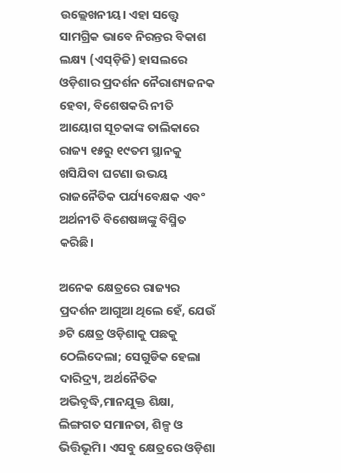ଉଲ୍ଲେଖନୀୟ। ଏହା ସତ୍ତ୍ବେ ସାମଗ୍ରିକ ଭାବେ ନିରନ୍ତର ବିକାଶ ଲକ୍ଷ୍ୟ (ଏସ୍‌ଡ଼ିଜି) ହାସଲରେ ଓଡ଼ିଶାର ପ୍ରଦର୍ଶନ ନୈରାଶ୍ୟଜନକ ହେବା, ବିଶେଷକରି ନୀତି ଆୟୋଗ ସୂଚକାଙ୍କ ତାଲିକାରେ ରାଜ୍ୟ ୧୫ରୁ ୧୯ତମ ସ୍ଥାନକୁ ଖସିଯିବା ଘଟଣା ଉଭୟ ରାଜନୈତିକ ପର୍ଯ୍ୟବେକ୍ଷକ ଏବଂ ଅର୍ଥନୀତି ବିଶେଷଜ୍ଞଙ୍କୁ ବିସ୍ମିତ କରିଛି।

ଅନେକ କ୍ଷେତ୍ରରେ ରାଜ୍ୟର ପ୍ରଦର୍ଶନ ଆଗୁଆ ଥିଲେ ହେଁ, ଯେଉଁ ୬ଟି କ୍ଷେତ୍ର ଓଡ଼ିଶାକୁ ପଛକୁ ଠେଲିଦେଲା; ସେଗୁଡିକ ହେଲା ଦାରିଦ୍ର୍ୟ, ଅର୍ଥନୈତିକ ଅଭିବୃଦ୍ଧି,ମାନଯୁକ୍ତ ଶିକ୍ଷା, ଲିଙ୍ଗଗତ ସମାନତା, ଶିଳ୍ପ ଓ ଭିତ୍ତିଭୂମି। ଏସବୁ କ୍ଷେତ୍ରରେ ଓଡ଼ିଶା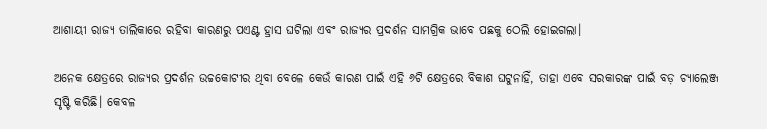ଆଶାୟୀ ରାଜ୍ୟ ତାଲିକାରେ ରହିବା କାରଣରୁ ପଏଣ୍ଟ ହ୍ରାସ ଘଟିଲା ଏବଂ ରାଜ୍ୟର ପ୍ରଦର୍ଶନ ସାମଗ୍ରିକ ଭାବେ ପଛକୁ ଠେଲି ହୋଇଗଲା।

ଅନେକ କ୍ଷେତ୍ରରେ ରାଜ୍ୟର ପ୍ରଦର୍ଶନ ଉଚ୍ଚକୋଟୀର ଥିବା ବେଳେ କେଉଁ କାରଣ ପାଇଁ ଏହି ୬ଟି କ୍ଷେତ୍ରରେ ବିକାଶ ଘଟୁନାହିଁ, ତାହା ଏବେ ସରକାରଙ୍କ ପାଇଁ ବଡ଼ ଚ୍ୟାଲେଞ୍ଜ ସୃଷ୍ଟି କରିଛି। କେବଳ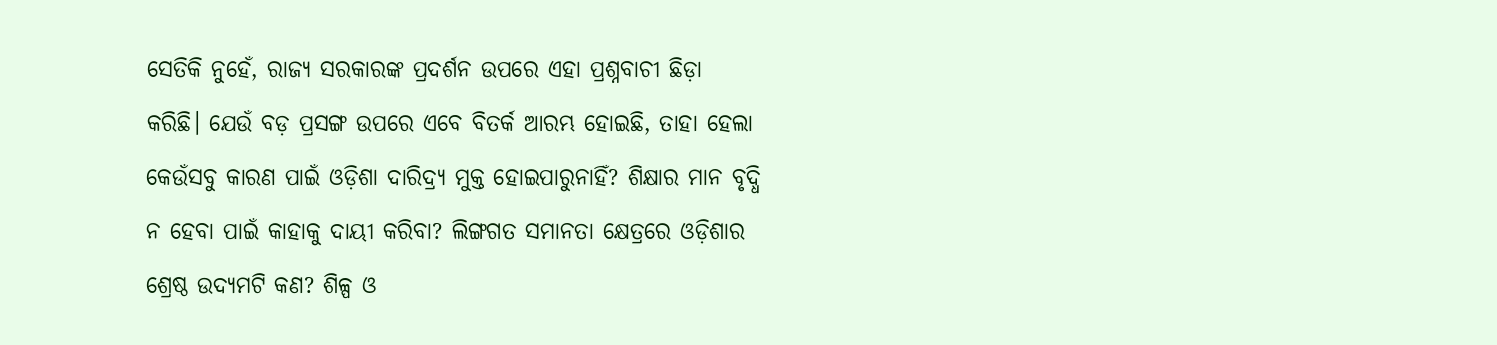ସେତିକି ନୁହେଁ, ରାଜ୍ୟ ସରକାରଙ୍କ ପ୍ରଦର୍ଶନ ଉପରେ ଏହା ପ୍ରଶ୍ନବାଚୀ ଛିଡ଼ା କରିଛି। ଯେଉଁ ବଡ଼ ପ୍ରସଙ୍ଗ ଉପରେ ଏବେ ବିତର୍କ ଆରମ୍ଭ ହୋଇଛି, ତାହା ହେଲା କେଉଁସବୁ କାରଣ ପାଇଁ ଓଡ଼ିଶା ଦାରିଦ୍ର୍ୟ ମୁକ୍ତ ହୋଇପାରୁନାହିଁ? ଶିକ୍ଷାର ମାନ ବୃଦ୍ଧି ନ ହେବା ପାଇଁ କାହାକୁ ଦାୟୀ କରିବା? ଲିଙ୍ଗଗତ ସମାନତା କ୍ଷେତ୍ରରେ ଓଡ଼ିଶାର ଶ୍ରେଷ୍ଠ ଉଦ୍ୟମଟି କଣ? ଶିଳ୍ପ ଓ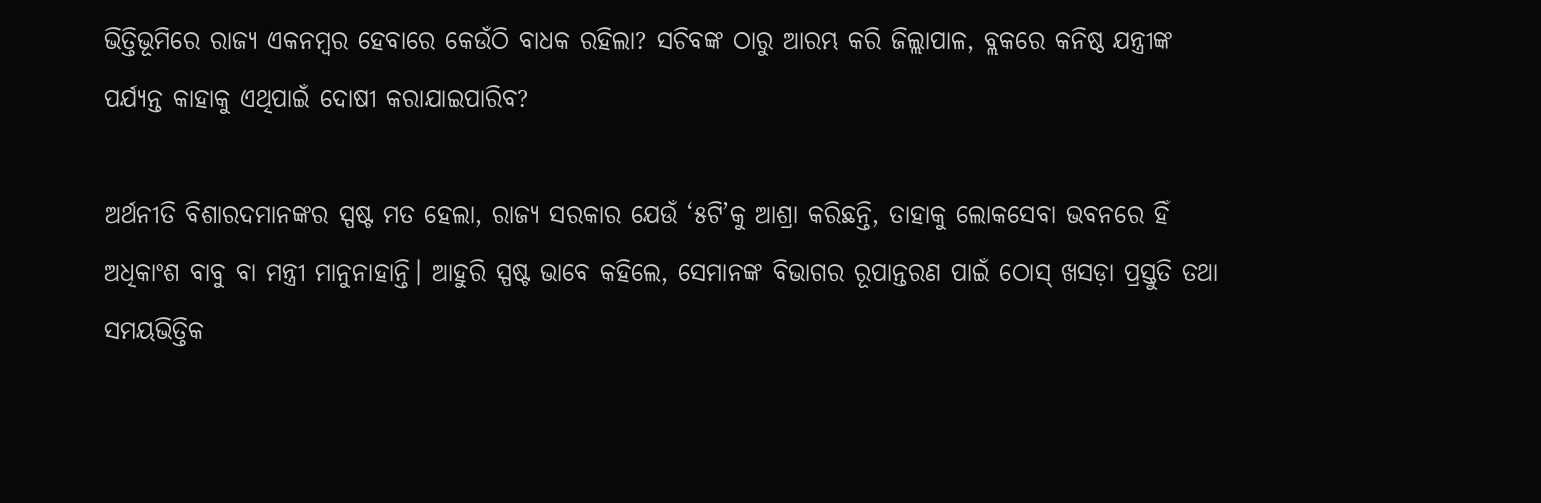ଭିତ୍ତିଭୂମିରେ ରାଜ୍ୟ ଏକନମ୍ବର ହେବାରେ କେଉଁଠି ବାଧକ ରହିଲା? ସଚିବଙ୍କ ଠାରୁ ଆରମ୍ଭ କରି ଜିଲ୍ଲାପାଳ, ବ୍ଲକରେ କନିଷ୍ଠ ଯନ୍ତ୍ରୀଙ୍କ ପର୍ଯ୍ୟନ୍ତ କାହାକୁ ଏଥିପାଇଁ ଦୋଷୀ କରାଯାଇପାରିବ?

ଅର୍ଥନୀତି ବିଶାରଦମାନଙ୍କର ସ୍ପଷ୍ଟ ମତ ହେଲା, ରାଜ୍ୟ ସରକାର ଯେଉଁ ‘୫ଟି’କୁ ଆଶ୍ରା କରିଛନ୍ତି, ତାହାକୁ ଲୋକସେବା ଭବନରେ ହିଁ ଅଧିକାଂଶ ବାବୁ ବା ମନ୍ତ୍ରୀ ମାନୁନାହାନ୍ତି। ଆହୁରି ସ୍ପଷ୍ଟ ଭାବେ କହିଲେ, ସେମାନଙ୍କ ବିଭାଗର ରୂପାନ୍ତରଣ ପାଇଁ ଠୋସ୍ ଖସଡ଼ା ପ୍ରସ୍ତୁତି ତଥା ସମୟଭିତ୍ତିକ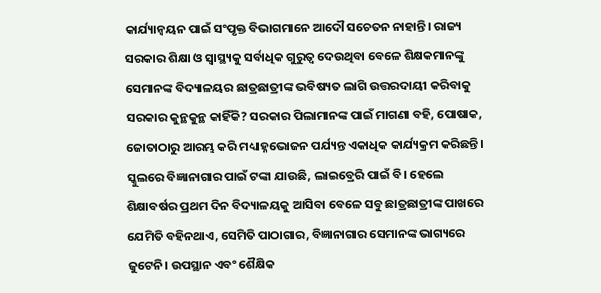କାର୍ଯ୍ୟାନ୍ବୟନ ପାଇଁ ସଂପୃକ୍ତ ବିଭାଗମାନେ ଆଦୌ ସଚେତନ ନାହାନ୍ତି। ରାଜ୍ୟ ସରକାର ଶିକ୍ଷା ଓ ସ୍ବାସ୍ଥ୍ୟକୁ ସର୍ବାଧିକ ଗୁରୁତ୍ବ ଦେଉଥିବା ବେଳେ ଶିକ୍ଷକମାନଙ୍କୁ ସେମାନଙ୍କ ବିଦ୍ୟାଳୟର ଛାତ୍ରଛାତ୍ରୀଙ୍କ ଭବିଷ୍ୟତ ଲାଗି ଉତ୍ତରଦାୟୀ କରିବାକୁ ସରକାର କୁନ୍ଥକୁନ୍ଥ କାହିଁକି? ସରକାର ପିଲାମାନଙ୍କ ପାଇଁ ମାଗଣା ବହି, ପୋଷାକ, ଜୋତାଠାରୁ ଆରମ୍ଭ କରି ମଧ୍ୟାହ୍ନଭୋଜନ ପର୍ଯ୍ୟନ୍ତ ଏକାଧିକ କାର୍ଯ୍ୟକ୍ରମ କରିଛନ୍ତି। ସ୍କୁଲରେ ବିଜ୍ଞାନାଗାର ପାଇଁ ଟଙ୍କା ଯାଉଛି, ଲାଇବ୍ରେରି ପାଇଁ ବି। ହେଲେ ଶିକ୍ଷାବର୍ଷର ପ୍ରଥମ ଦିନ ବିଦ୍ୟାଳୟକୁ ଆସିବା ବେଳେ ସବୁ ଛାତ୍ରଛାତ୍ରୀଙ୍କ ପାଖରେ ଯେମିତି ବହିନଥାଏ, ସେମିତି ପାଠାଗାର, ବିଜ୍ଞାନାଗାର ସେମାନଙ୍କ ଭାଗ୍ୟରେ ଜୁଟେନି। ଉପସ୍ଥାନ ଏବଂ ଶୈକ୍ଷିକ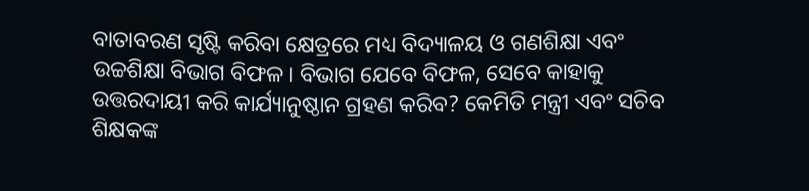ବାତାବରଣ ସୃଷ୍ଟି କରିବା କ୍ଷେତ୍ରରେ ମଧ୍ୟ ବିଦ୍ୟାଳୟ ଓ ଗଣଶିକ୍ଷା ଏବଂ ଉଚ୍ଚଶିକ୍ଷା ବିଭାଗ ବିଫଳ। ବିଭାଗ ଯେବେ ବିଫଳ, ସେବେ କାହାକୁ ଉତ୍ତରଦାୟୀ କରି କାର୍ଯ୍ୟାନୁଷ୍ଠାନ ଗ୍ରହଣ କରିବ? କେମିତି ମନ୍ତ୍ରୀ ଏବଂ ସଚିବ ଶିକ୍ଷକଙ୍କ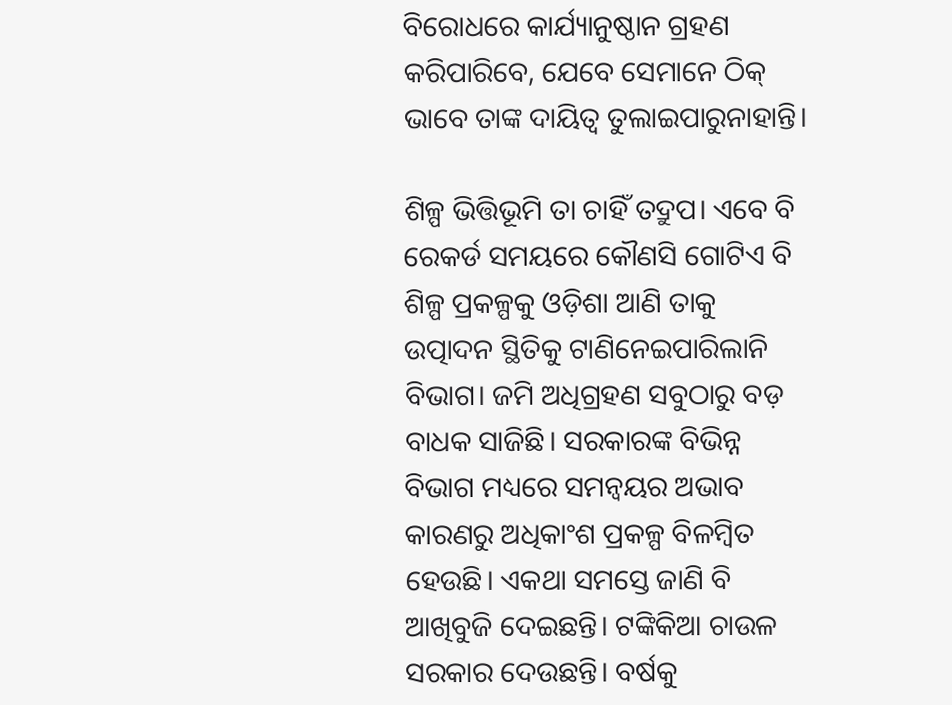ବିରୋଧରେ କାର୍ଯ୍ୟାନୁଷ୍ଠାନ ଗ୍ରହଣ କରିପାରିବେ, ଯେବେ ସେମାନେ ଠିକ୍ ଭାବେ ତାଙ୍କ ଦାୟିତ୍ବ ତୁଲାଇପାରୁନାହାନ୍ତି।

ଶିଳ୍ପ ଭିତ୍ତିଭୂମି ତା ଚାହିଁ ତଦ୍ରୁପ। ଏବେ ବି ରେକର୍ଡ ସମୟରେ କୌଣସି ଗୋଟିଏ ବି ଶିଳ୍ପ ପ୍ରକଳ୍ପକୁ ଓଡ଼ିଶା ଆଣି ତାକୁ ଉତ୍ପାଦନ ସ୍ଥିତିକୁ ଟାଣିନେଇପାରିଲାନି ବିଭାଗ। ଜମି ଅଧିଗ୍ରହଣ ସବୁଠାରୁ ବଡ଼ ବାଧକ ସାଜିଛି। ସରକାରଙ୍କ ବିଭିନ୍ନ ବିଭାଗ ମଧ୍ୟରେ ସମନ୍ବୟର ଅଭାବ କାରଣରୁ ଅଧିକାଂଶ ପ୍ରକଳ୍ପ ବିଳମ୍ବିତ ହେଉଛି। ଏକଥା ସମସ୍ତେ ଜାଣି ବି ଆଖିବୁଜି ଦେଇଛନ୍ତି। ଟଙ୍କିକିଆ ଚାଉଳ ସରକାର ଦେଉଛନ୍ତି। ବର୍ଷକୁ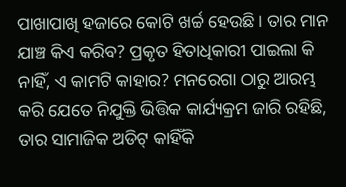ପାଖାପାଖି ହଜାରେ କୋଟି ଖର୍ଚ୍ଚ ହେଉଛି। ତାର ମାନ ଯାଞ୍ଚ କିଏ କରିବ? ପ୍ରକୃତ ହିତାଧିକାରୀ ପାଇଲା କି ନାହିଁ, ଏ କାମଟି କାହାର? ମନରେଗା ଠାରୁ ଆରମ୍ଭ କରି ଯେତେ ନିଯୁକ୍ତି ଭିତ୍ତିକ କାର୍ଯ୍ୟକ୍ରମ ଜାରି ରହିଛି, ତାର ସାମାଜିକ ଅଡିଟ୍ କାହିଁକି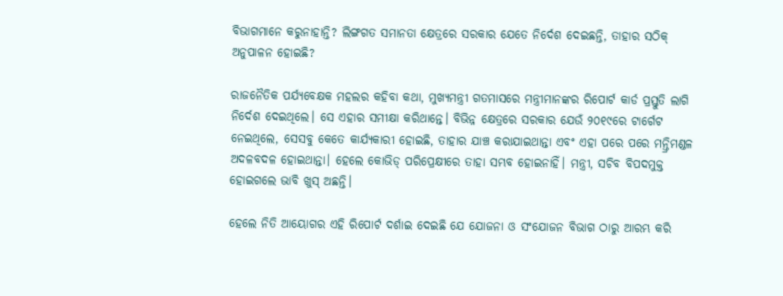ବିଭାଗମାନେ କରୁନାହାନ୍ତି? ଲିଙ୍ଗଗତ ସମାନତା କ୍ଷେତ୍ରରେ ସରକାର ଯେତେ ନିର୍ଦେଶ ଦେଇଛନ୍ତି, ତାହାର ସଠିକ୍ ଅନୁପାଳନ ହୋଇଛି?

ରାଜନୈତିକ ପର୍ଯ୍ୟବେକ୍ଷକ ମହଲର କହିବା କଥା, ମୁଖ୍ୟମନ୍ତ୍ରୀ ଗତମାସରେ ମନ୍ତ୍ରୀମାନଙ୍କର ରିପୋର୍ଟ କାର୍ଡ ପ୍ରସ୍ତୁତି ଲାଗି ନିର୍ଦେଶ ଦେଇଥିଲେ। ସେ ଏହାର ସମୀକ୍ଷା କରିଥାନ୍ତେ। ବିଭିନ୍ନ କ୍ଷେତ୍ରରେ ସରକାର ଯେଉଁ ୨୦୧୯ରେ ଟାର୍ଗେଟ ନେଇଥିଲେ, ସେସବୁ କେତେ କାର୍ଯ୍ୟକାରୀ ହୋଇଛି, ତାହାର ଯାଞ୍ଚ କରାଯାଇଥାନ୍ତା ଏବଂ ଏହା ପରେ ପରେ ମନ୍ତ୍ରିମଣ୍ଡଳ ଅଦଳବଦଳ ହୋଇଥାନ୍ତା। ହେଲେ କୋଭିଡ୍ ପରିପ୍ରେକ୍ଷୀରେ ତାହା ସମ୍ଭବ ହୋଇନାହିଁ। ମନ୍ତ୍ରୀ, ସଚିବ ବିପଦମୁକ୍ତ ହୋଇଗଲେ ଭାବି ଖୁସ୍ ଅଛନ୍ତି।

ହେଲେ ନିତି ଆୟୋଗର ଏହି ରିପୋର୍ଟ ଦର୍ଶାଇ ଦେଇଛି ଯେ ଯୋଜନା ଓ ସଂଯୋଜନ ବିଭାଗ ଠାରୁ ଆରମ୍ଭ କରି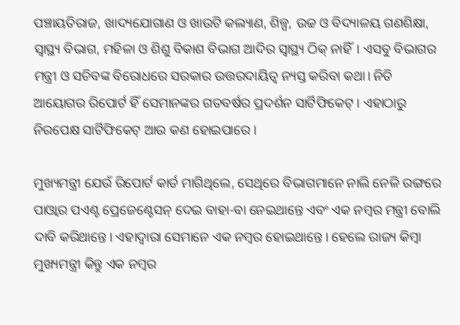ପଞ୍ଚାୟତିରାଜ, ଖାଦ୍ୟଯୋଗାଣ ଓ ଖାଉଟି କଲ୍ୟାଣ, ଶିଳ୍ପ, ଉଚ୍ଚ ଓ ବିଦ୍ୟାଳୟ ଗଣଶିକ୍ଷା, ସ୍ବାସ୍ଥ୍ୟ ବିଭାଗ, ମହିଳା ଓ ଶିଶୁ ବିକାଶ ବିଭାଗ ଆଦିର ସ୍ବାସ୍ଥ୍ୟ ଠିକ୍ ନାହିଁ। ଏସବୁ ବିଭାଗର ମନ୍ତ୍ରୀ ଓ ସଚିବଙ୍କ ବିରୋଧରେ ସରକାର ଉତ୍ତରଦାୟିତ୍ବ ନ୍ୟସ୍ତ କରିବା କଥା। ନିତି ଆୟୋଗର ରିପୋର୍ଟ ହିଁ ସେମାନଙ୍କର ଗତବର୍ଷର ପ୍ରଦର୍ଶନ ସାର୍ଟିଫିକେଟ୍। ଏହାଠାରୁ ନିରପେକ୍ଷ ସାର୍ଟିଫିକେଟ୍ ଆଉ କଣ ହୋଇପାରେ।

ମୁଖ୍ୟମନ୍ତ୍ରୀ ଯେଉଁ ରିପୋର୍ଟ କାର୍ଡ ମାଗିଥିଲେ, ସେଥିରେ ବିଭାଗମାନେ ନାଲି ନେଳି ରଙ୍ଗରେ ପାଓ୍ବାର ପଏଣ୍ଟ ପ୍ରେଜେଣ୍ଟେସନ୍ ଦେଇ ବାହା-ବା ନେଇଥାନ୍ତେ ଏବଂ ଏକ ନମ୍ବର ମନ୍ତ୍ରୀ ବୋଲି ଦାବି କରିଥାନ୍ତେ। ଏହାଦ୍ବାରା ସେମାନେ ଏକ ନମ୍ବର ହୋଇଥାନ୍ତେ। ହେଲେ ରାଜ୍ୟ କିମ୍ବା ମୁଖ୍ୟମନ୍ତ୍ରୀ କିନ୍ତୁ ଏକ ନମ୍ବର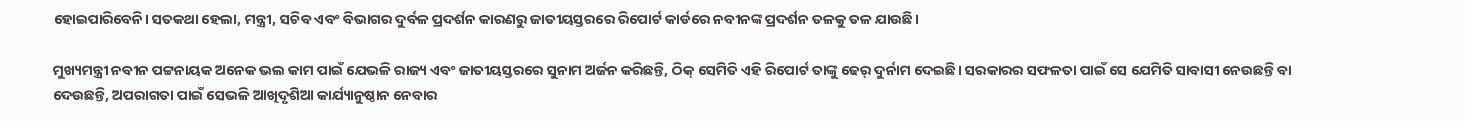ହୋଇପାରିବେନି। ସତକଥା ହେଲା, ମନ୍ତ୍ରୀ, ସଚିବ ଏବଂ ବିଭାଗର ଦୁର୍ବଳ ପ୍ରଦର୍ଶନ କାରଣରୁ ଜାତୀୟସ୍ତରରେ ରିପୋର୍ଟ କାର୍ଡରେ ନବୀନଙ୍କ ପ୍ରଦର୍ଶନ ତଳକୁ ତଳ ଯାଉଛି।

ମୁଖ୍ୟମନ୍ତ୍ରୀ ନବୀନ ପଟ୍ଟନାୟକ ଅନେକ ଭଲ କାମ ପାଇଁ ଯେଭଳି ରାଜ୍ୟ ଏବଂ ଜାତୀୟସ୍ତରରେ ସୁନାମ ଅର୍ଜନ କରିଛନ୍ତି, ଠିକ୍ ସେମିତି ଏହି ରିପୋର୍ଟ ତାଙ୍କୁ ଢେର୍ ଦୁର୍ନାମ ଦେଇଛି। ସରକାରର ସଫଳତା ପାଇଁ ସେ ଯେମିତି ସାବାସୀ ନେଉଛନ୍ତି ବା ଦେଉଛନ୍ତି, ଅପରାଗତା ପାଇଁ ସେଭଳି ଆଖିଦୃଶିଆ କାର୍ଯ୍ୟାନୁଷ୍ଠାନ ନେବାର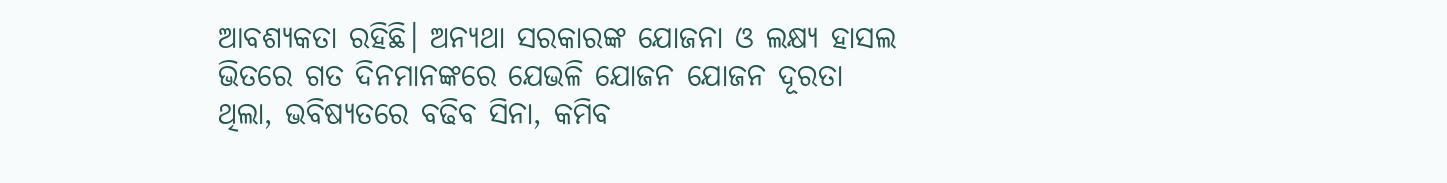ଆବଶ୍ୟକତା ରହିଛି। ଅନ୍ୟଥା ସରକାରଙ୍କ ଯୋଜନା ଓ ଲକ୍ଷ୍ୟ ହାସଲ ଭିତରେ ଗତ ଦିନମାନଙ୍କରେ ଯେଭଳି ଯୋଜନ ଯୋଜନ ଦୂରତା ଥିଲା, ଭବିଷ୍ୟତରେ ବଢିବ ସିନା, କମିବ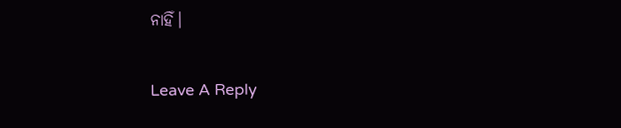ନାହିଁ।

Leave A Reply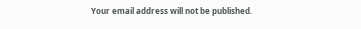Your email address will not be published.